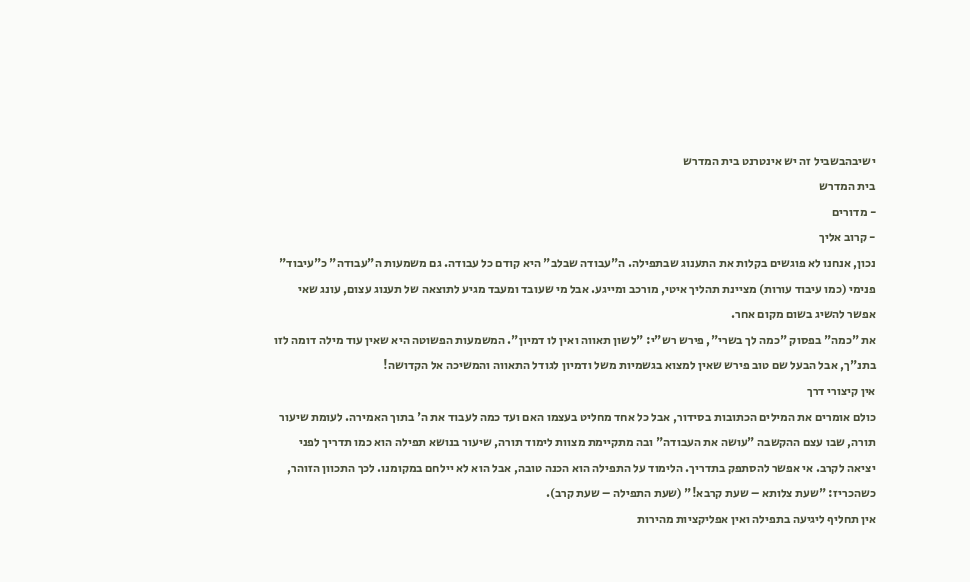ישיבהבשביל זה יש אינטרנט בית המדרש
בית המדרש
- מדורים
- קרוב אליך
נכון, אנחנו לא פוגשים בקלות את התענוג שבתפילה. ה"עבודה שבלב" היא קודם כל עבודה. גם משמעות ה"עבודה" כ"עיבוד" פנימי (כמו עיבוד עורות) מציינת תהליך איטי, מורכב ומייגע. אבל מי שעובד ומעבד מגיע לתוצאה של תענוג עצום, עונג שאי אפשר להשיג בשום מקום אחר.
את "כמה" בפסוק "כמה לך בשרי", פירש רש"י: "לשון תאווה ואין לו דמיון". המשמעות הפשוטה היא שאין עוד מילה דומה לזו בתנ"ך, אבל הבעל שם טוב פירש שאין למצוא בגשמיות משל ודמיון לגודל התאווה והמשיכה אל הקדושה!
אין קיצורי דרך
כולם אומרים את המילים הכתובות בסידור, אבל כל אחד מחליט בעצמו האם ועד כמה לעבוד את ה' בתוך האמירה. לעומת שיעור תורה, שבו עצם ההקשבה "עושה את העבודה" ובה מתקיימת מצוות לימוד תורה, שיעור בנושא תפילה הוא כמו תדריך לפני יציאה לקרב. אי אפשר להסתפק בתדריך. הלימוד על התפילה הוא הכנה טובה, אבל הוא לא יילחם במקומנו. לכך התכוון הזוהר, כשהכריז: "שעת צלותא – שעת קרבא!" (שעת התפילה – שעת קרב).
אין תחליף ליגיעה בתפילה ואין אפליקציות מהירות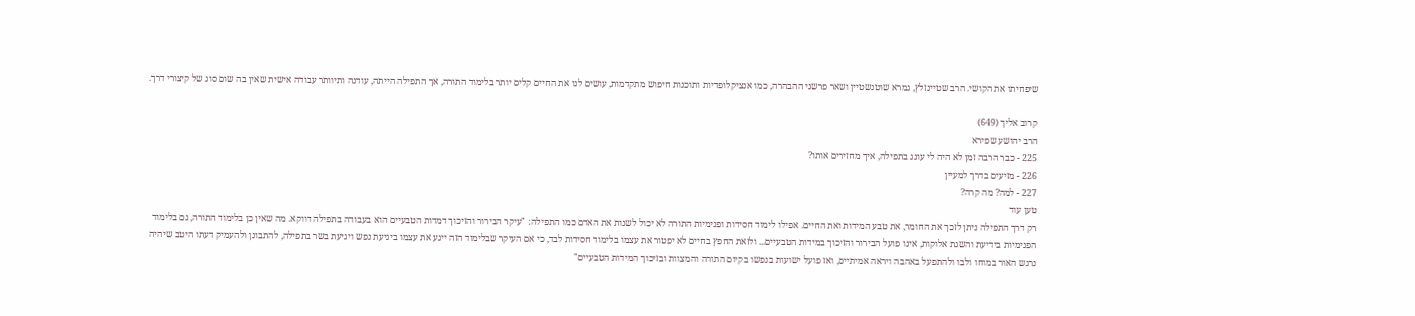שיפחיתו את הקושי. הרב שטיינזלץ, גמרא שוטנשטיין ושאר פרשני ההבהרה, כמו אנציקלופדיות ותוכנות חיפוש מתקדמות, עושים לנו את החיים קלים יותר בלימוד התורה, אך התפילה הייתה, עודנה ותיוותר עבודה אישית שאין בה שום סוג של קיצורי דרך.

קרוב אליך (649)
הרב יהושע שפירא
225 - כבר הרבה זמן לא היה לי עונג בתפילה, איך מחזירים אותו?
226 - מזיעים בדרך למעיין
227 - למה? מה קרה?
טען עוד
רק דרך התפילה ניתן לזכך את החומר, את טבע המידות ואת החיים. אפילו לימוד חסידות ופנימיות התורה לא יכול לשנות את האדם כמו התפילה: "עיקר הבירור והזיכוך דמדות הטבעיים הוא בעבודה בתפילה דווקא. מה שאין כן בלימוד התורה, גם בלימוד הפנימיות בידיעת והשגת אלוקות, אינו פועל הבירור והזיכוך במידות הטבעיים... ולזאת החפץ בחיים לא יפטור את עצמו בלימוד חסידות לבד, כי אם העיקר שבלימוד הזה ייגע את עצמו ביגיעת נפש ויגיעת בשר בתפילה, להתבונן ולהעמיק דעתו היטב שיהיה נרגש האור במוחו ולבו ולהתפעל באהבה ויראה אמיתיים, ואז פועל ישועות בנפשו בקיום התורה והמצוות ובזיכוך המידות הטבעיים"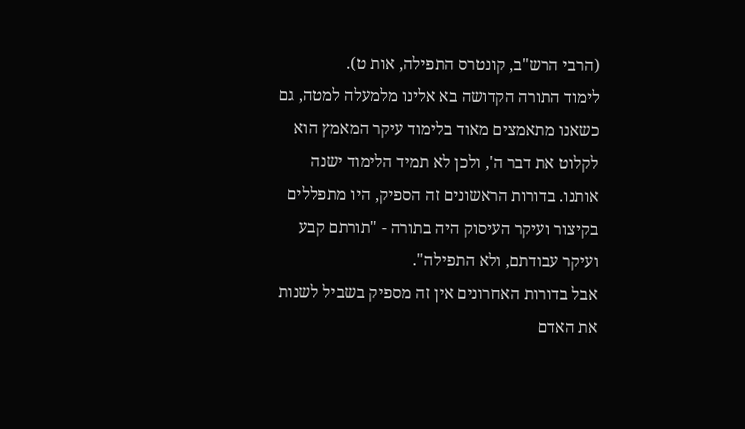(הרבי הרש"ב, קונטרס התפילה, אות ט).
לימוד התורה הקדושה בא אלינו מלמעלה למטה, גם כשאנו מתאמצים מאוד בלימוד עיקר המאמץ הוא לקלוט את דבר ה', ולכן לא תמיד הלימוד ישנה אותנו. בדורות הראשונים זה הספיק, היו מתפללים בקיצור ועיקר העיסוק היה בתורה - "תורתם קבע ועיקר עבודתם, ולא התפילה".
אבל בדורות האחרונים אין זה מספיק בשביל לשנות את האדם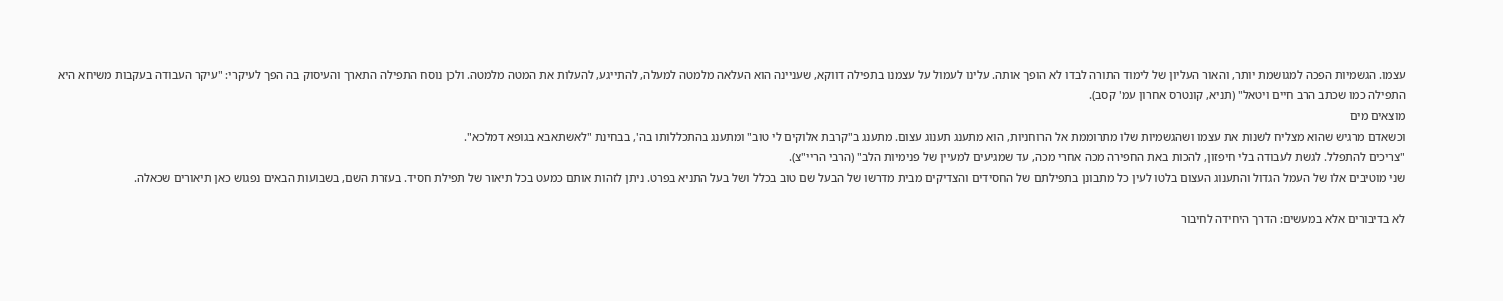עצמו. הגשמיות הפכה למגושמת יותר, והאור העליון של לימוד התורה לבדו לא הופך אותה. עלינו לעמול על עצמנו בתפילה דווקא, שעניינה הוא העלאה מלמטה למעלה, להתייגע, להעלות את המטה מלמטה. ולכן נוסח התפילה התארך והעיסוק בה הפך לעיקרי: "עיקר העבודה בעקבות משיחא היא התפילה כמו שכתב הרב חיים ויטאל" (תניא, קונטרס אחרון עמ' קסב).
מוצאים מים
וכשאדם מרגיש שהוא מצליח לשנות את עצמו ושהגשמיות שלו מתרוממת אל הרוחניות, הוא מתענג תענוג עצום. מתענג ב"קרבת אלוקים לי טוב" ומתענג בהתכללותו בה', בבחינת "לאשתאבא בגופא דמלכא".
"צריכים להתפלל. לגשת לעבודה בלי חיפזון, להכות באת החפירה מכה אחרי מכה, עד שמגיעים למעיין של פנימיות הלב" (הרבי הריי"צ).
שני מוטיבים אלו של העמל הגדול והתענוג העצום בלטו לעין כל מתבונן בתפילתם של החסידים והצדיקים מבית מדרשו של הבעל שם טוב בכלל ושל בעל התניא בפרט. ניתן לזהות אותם כמעט בכל תיאור של תפילת חסיד. בעזרת השם, בשבועות הבאים נפגוש כאן תיאורים שכאלה.

לא בדיבורים אלא במעשים: הדרך היחידה לחיבור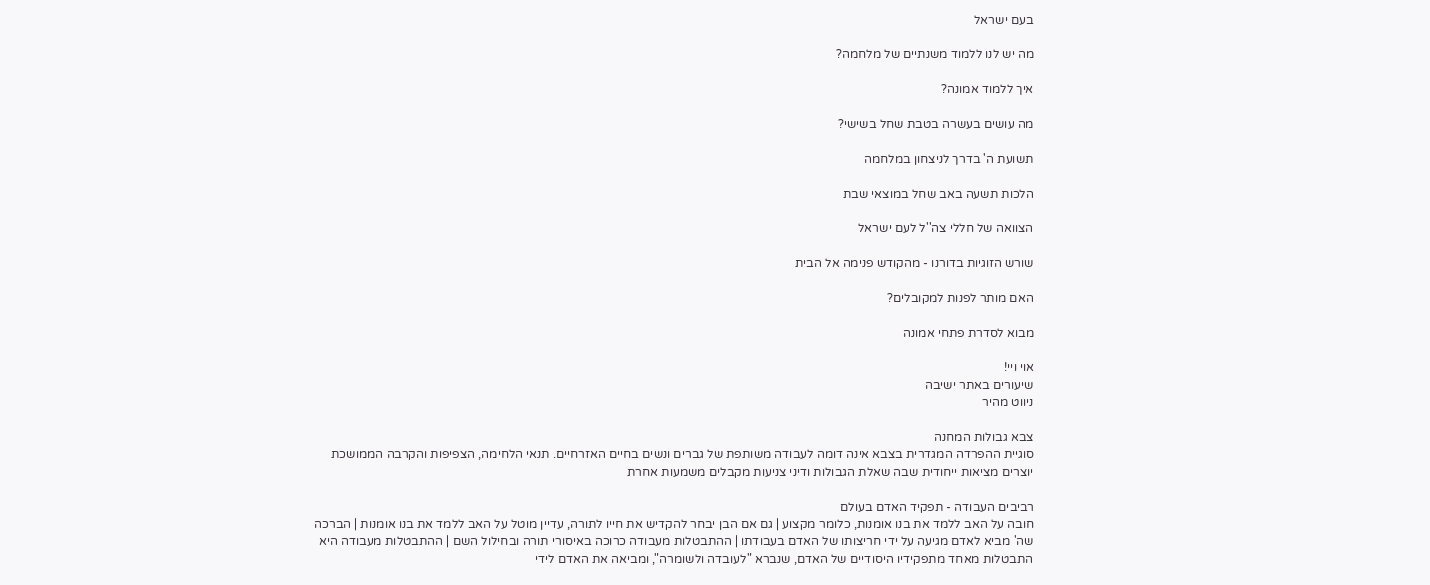בעם ישראל

מה יש לנו ללמוד משנתיים של מלחמה?

איך ללמוד אמונה?

מה עושים בעשרה בטבת שחל בשישי?

תשועת ה' בדרך לניצחון במלחמה

הלכות תשעה באב שחל במוצאי שבת

הצוואה של חללי צה''ל לעם ישראל

שורש הזוגיות בדורנו - מהקודש פנימה אל הבית

האם מותר לפנות למקובלים?

מבוא לסדרת פתחי אמונה

אוי ויי!
שיעורים באתר ישיבה
ניווט מהיר

צבא גבולות המחנה
סוגיית ההפרדה המגדרית בצבא אינה דומה לעבודה משותפת של גברים ונשים בחיים האזרחיים. תנאי הלחימה, הצפיפות והקרבה הממושכת יוצרים מציאות ייחודית שבה שאלת הגבולות ודיני צניעות מקבלים משמעות אחרת

רביבים העבודה - תפקיד האדם בעולם
חובה על האב ללמד את בנו אומנות, כלומר מקצוע | גם אם הבן יבחר להקדיש את חייו לתורה, עדיין מוטל על האב ללמד את בנו אומנות | הברכה שה' מביא לאדם מגיעה על ידי חריצותו של האדם בעבודתו | ההתבטלות מעבודה כרוכה באיסורי תורה ובחילול השם | ההתבטלות מעבודה היא התבטלות מאחד מתפקידיו היסודיים של האדם, שנברא "לעובדה ולשומרה", ומביאה את האדם לידי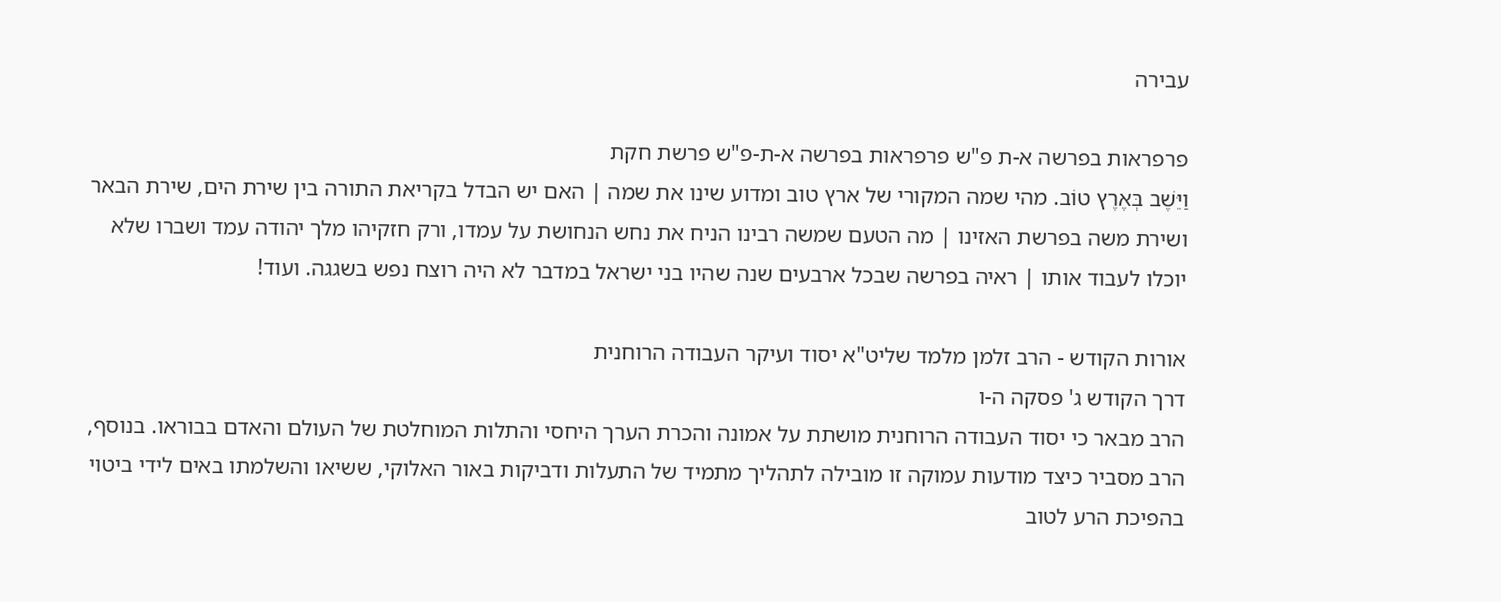עבירה

פרפראות בפרשה א-ת פ"ש פרפראות בפרשה א-ת-פ"ש פרשת חקת
וַיֵּשֶׁב בְּאֶרֶץ טוֹב. מהי שמה המקורי של ארץ טוב ומדוע שינו את שמה | האם יש הבדל בקריאת התורה בין שירת הים, שירת הבאר ושירת משה בפרשת האזינו | מה הטעם שמשה רבינו הניח את נחש הנחושת על עמדו, ורק חזקיהו מלך יהודה עמד ושברו שלא יוכלו לעבוד אותו | ראיה בפרשה שבכל ארבעים שנה שהיו בני ישראל במדבר לא היה רוצח נפש בשגגה. ועוד!

אורות הקודש - הרב זלמן מלמד שליט"א יסוד ועיקר העבודה הרוחנית
דרך הקודש ג' פסקה ה-ו
הרב מבאר כי יסוד העבודה הרוחנית מושתת על אמונה והכרת הערך היחסי והתלות המוחלטת של העולם והאדם בבוראו. בנוסף, הרב מסביר כיצד מודעות עמוקה זו מובילה לתהליך מתמיד של התעלות ודביקות באור האלוקי, ששיאו והשלמתו באים לידי ביטוי בהפיכת הרע לטוב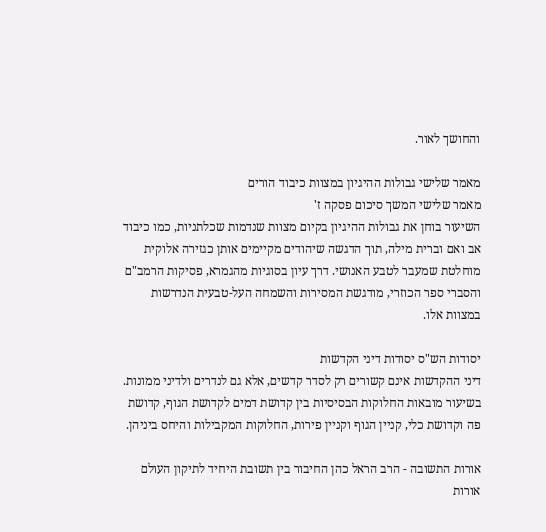והחושך לאור.

מאמר שלישי גבולות ההיגיון במצוות כיבוד הורים
מאמר שלישי המשך סיכום פסקה ז'
השיעור בוחן את גבולות ההיגיון בקיום מצוות שנדמות שכלתניות, כמו כיבוד אב ואם וברית מילה, תוך הדגשה שיהודים מקיימים אותן כגזירה אלוקית מוחלטת שמעבר לטבע האנושי. דרך עיון בסוגיות מהגמרא, פסיקות הרמב"ם והסברי ספר הכוזרי, מודגשת המסירות והשמחה העל-טבעית הנדרשות במצוות אלו.

יסודות הש"ס יסודות דיני הקדשות
דיני ההקדשות אינם קשורים רק לסדר קדשים, אלא גם לנדרים ולדיני ממונות. בשיעור מובאות החלוקות הבסיסיות בין קדושת דמים לקדושת הגוף, קדושת פה וקדושת כלי, קניין הגוף וקניין פירות, החלוקות המקבילות והיחס ביניהן.

אורות התשובה - הרב הראל כהן החיבור בין תשובת היחיד לתיקון העולם
אורות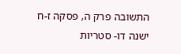התשובה פרק ה, פסקה ז-ח
ישנה דו- סטריות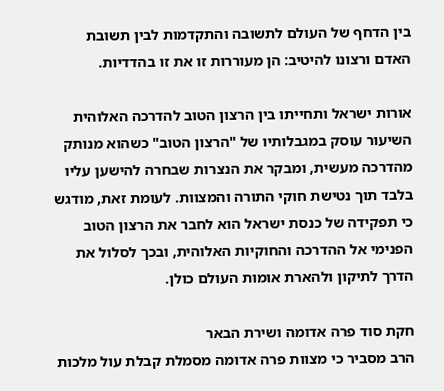בין הדחף של העולם לתשובה והתקדמות לבין תשובת האדם ורצונו להיטיב: הן מעוררות זו את זו בהדדיות.

אורות ישראל ותחייתו בין הרצון הטוב להדרכה האלוהית
השיעור עוסק במגבלותיו של "הרצון הטוב" כשהוא מנותק מהדרכה מעשית, ומבקר את הנצרות שבחרה להישען עליו בלבד תוך נטישת חוקי התורה והמצוות. לעומת זאת, מודגש כי תפקידה של כנסת ישראל הוא לחבר את הרצון הטוב הפנימי אל ההדרכה והחוקיות האלוהית, ובכך לסלול את הדרך לתיקון ולהארת אומות העולם כולן.

חקת סוד פרה אדומה ושירת הבאר
הרב מסביר כי מצוות פרה אדומה מסמלת קבלת עול מלכות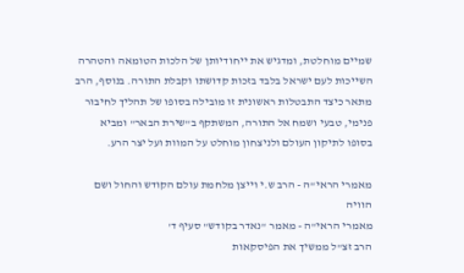שמיים מוחלטת, ומדגיש את ייחודיותן של הלכות הטומאה והטהרה השייכות לעם ישראל בלבד בזכות קדושתו וקבלת התורה. בנוסף, הרב מתאר כיצד התבטלות ראשונית זו מובילה בסופו של תהליך לחיבור פנימי, טבעי ושמח אל התורה, המשתקף ב"שירת הבאר" ומביא בסופו לתיקון העולם ולניצחון מוחלט על המוות ועל יצר הרע.

מאמרי הראי"ה - הרב ש.י וייצן מלחמת עולם הקודש והחול ושם הוויה
מאמרי הראי"ה - מאמר "נאדר בקודש" סעיף ד'
הרב זצ"ל ממשיך את הפיסקאות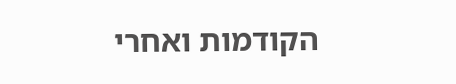הקודמות ואחרי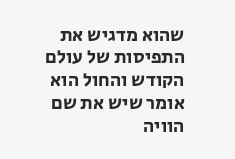שהוא מדגיש את התפיסות של עולם הקודש והחול הוא אומר שיש את שם הוויה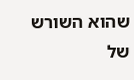שהוא השורש של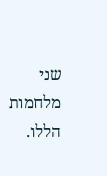שני מלחמות הללו.